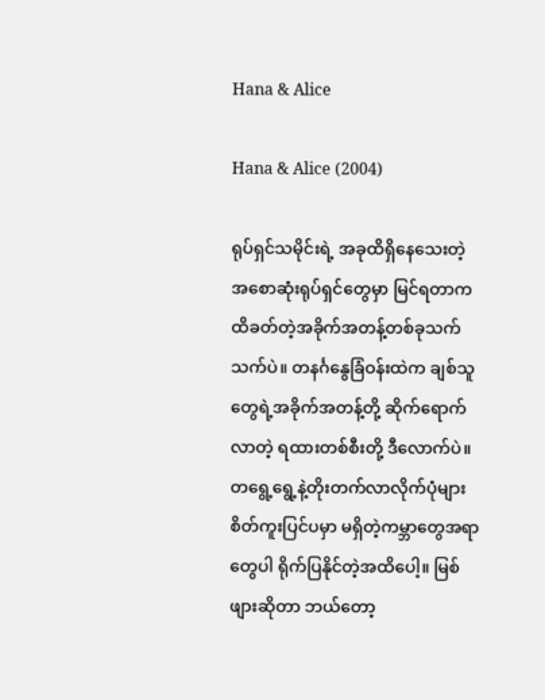Hana & Alice

Hana & Alice (2004)

ရုပ်ရှင်သမိုင်းရဲ့ အခုထိရှိနေသေးတဲ့ အစောဆုံးရုပ်ရှင်တွေမှာ မြင်ရတာက ထိခတ်တဲ့အခိုက်အတန့်တစ်ခုသက်သက်ပဲ။ တနင်္ဂနွေခြံဝန်းထဲက ချစ်သူတွေရဲ့အခိုက်အတန့်တို့ ဆိုက်ရောက်လာတဲ့ ရထားတစ်စီးတို့ ဒီလောက်ပဲ။ တရွေ့ရွေ့နဲ့တိုးတက်လာလိုက်ပုံများ စိတ်ကူးပြင်ပမှာ မရှိတဲ့ကမ္ဘာတွေအရာတွေပါ ရိုက်ပြနိုင်တဲ့အထိပေါ့။ မြစ်ဖျားဆိုတာ ဘယ်တော့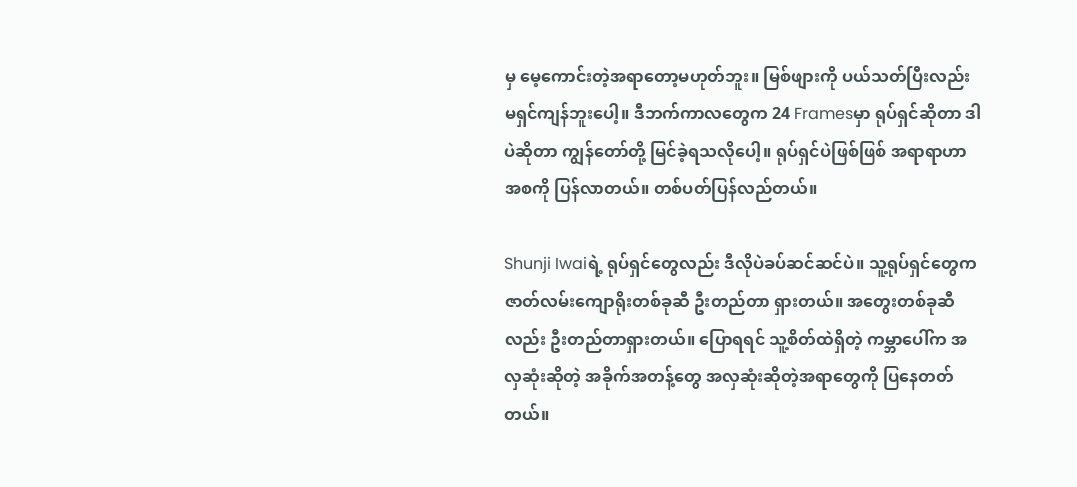မှ မေ့ကောင်းတဲ့အရာတော့မဟုတ်ဘူး။ မြစ်ဖျားကို ပယ်သတ်ပြီးလည်း မရှင်ကျန်ဘူးပေါ့။ ဒီဘက်ကာလတွေက 24 Framesမှာ ရုပ်ရှင်ဆိုတာ ဒါပဲဆိုတာ ကျွန်တော်တို့ မြင်ခဲ့ရသလိုပေါ့။ ရုပ်ရှင်ပဲဖြစ်ဖြစ် အရာရာဟာ အစကို ပြန်လာတယ်။ တစ်ပတ်ပြန်လည်တယ်။

Shunji Iwaiရဲ့ ရုပ်ရှင်တွေလည်း ဒီလိုပဲခပ်ဆင်ဆင်ပဲ။ သူ့ရုပ်ရှင်တွေက ဇာတ်လမ်းကျောရိုးတစ်ခုဆီ ဦးတည်တာ ရှားတယ်။ အတွေးတစ်ခုဆီလည်း ဦးတည်တာရှားတယ်။ ပြောရရင် သူ့စိတ်ထဲရှိတဲ့ ကမ္ဘာပေါ်က အလှဆုံးဆိုတဲ့ အခိုက်အတန့်တွေ အလှဆုံးဆိုတဲ့အရာတွေကို ပြနေတတ်တယ်။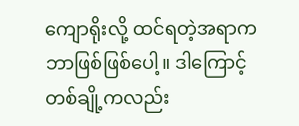ကျောရိုးလို့ ထင်ရတဲ့အရာက ဘာဖြစ်ဖြစ်ပေါ့။ ဒါကြောင့် တစ်ချို့ကလည်း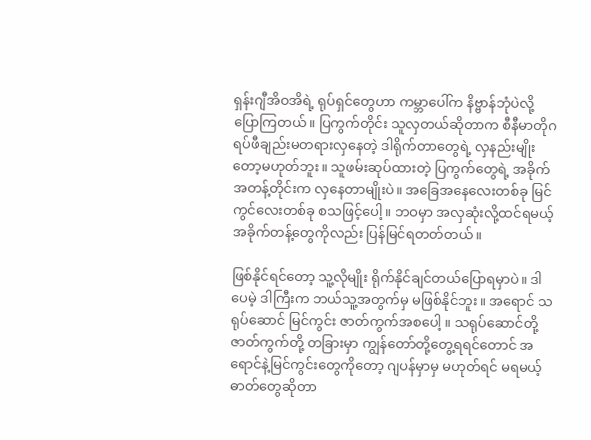ရှန်းဂျီအိဝအိရဲ့ ရုပ်ရှင်တွေဟာ ကမ္ဘာပေါ်က နိဗ္ဗာန်ဘုံပဲလို့ ပြောကြတယ်။ ပြကွက်တိုင်း သူလှတယ်ဆိုတာက စီနီမာတိုဂရပ်ဖီချည်းမတရားလှနေတဲ့ ဒါရိုက်တာတွေရဲ့ လှနည်းမျိုးတော့မဟုတ်ဘူး။ သူဖမ်းဆုပ်ထားတဲ့ ပြကွက်တွေရဲ့ အခိုက်အတန့်တိုင်းက လှနေတာမျိုးပဲ။ အခြေအနေလေးတစ်ခု မြင်ကွင်လေးတစ်ခု စသဖြင့်ပေါ့။ ဘဝမှာ အလှဆုံးလို့ထင်ရမယ့် အခိုက်တန့်တွေကိုလည်း ပြန်မြင်ရတတ်တယ်။

ဖြစ်နိုင်ရင်တော့ သူ့လိုမျိုး ရိုက်နိုင်ချင်တယ်ပြောရမှာပဲ။ ဒါပေမဲ့ ဒါကြီးက ဘယ်သူ့အတွက်မှ မဖြစ်နိုင်ဘူး။ အရောင် သရုပ်ဆောင် မြင်ကွင်း ဇာတ်ကွက်အစပေါ့ ။ သရုပ်ဆောင်တို့ ဇာတ်ကွက်တို့ တခြားမှာ ကျွန်တော်တို့တွေ့ရရင်တောင် အရောင်နဲ့မြင်ကွင်းတွေကိုတော့ ဂျပန်မှာမှ မဟုတ်ရင် မရမယ့်ဓာတ်တွေဆိုတာ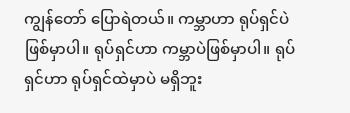ကျွန်တော် ပြောရဲတယ်။ ကမ္ဘာဟာ ရုပ်ရှင်ပဲ ဖြစ်မှာပါ။ ရုပ်ရှင်ဟာ ကမ္ဘာပဲဖြစ်မှာပါ။ ရုပ်ရှင်ဟာ ရုပ်ရှင်ထဲမှာပဲ မရှိဘူး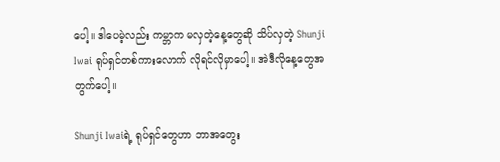ပေါ့။ ဒါပေမဲ့လည်း ကမ္ဘာက မလှတဲ့နေ့တွေဆို သိပ်လှတဲ့ Shunji Iwai ရုပ်ရှင်တစ်ကားလောက် လိုရင်လိုမှာပေါ့။ အဲဒီလိုနေ့တွေအတွက်ပေါ့။

Shunji Iwaiရဲ့ ရုပ်ရှင်တွေဟာ ဘာအတွေး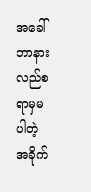အခေါ် ဘာနားလည်စရာမှမပါတဲ့ အခိုက်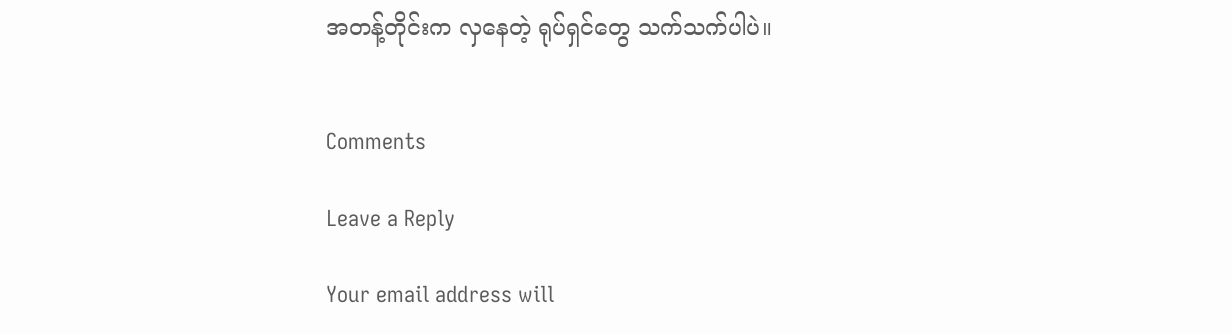အတန့်တိုင်းက လှနေတဲ့ ရုပ်ရှင်တွေ သက်သက်ပါပဲ။


Comments

Leave a Reply

Your email address will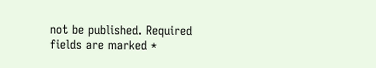not be published. Required fields are marked *